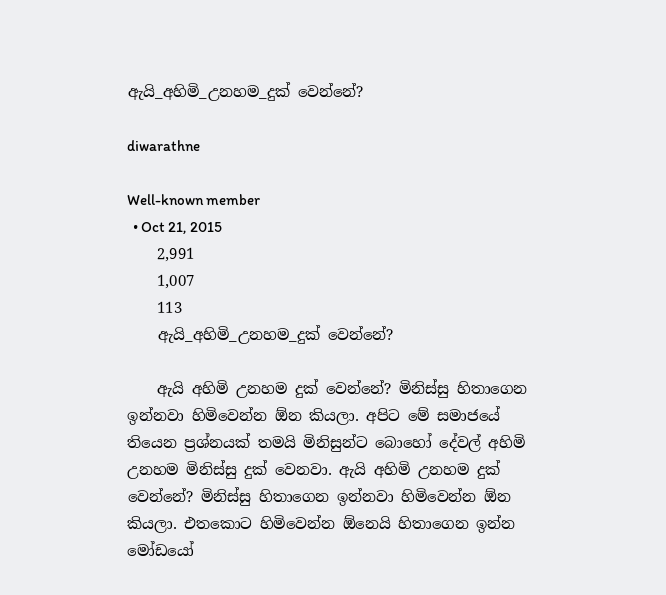ඇයි_අහිමි_උනහම_දුක් වෙන්නේ?

diwarathne

Well-known member
  • Oct 21, 2015
    2,991
    1,007
    113
    ඇයි_අහිමි_උනහම_දුක් වෙන්නේ?

    ඇයි අහිමි උනහම දුක් වෙන්නේ? මිනිස්සු හිතාගෙන ඉන්නවා හිමිවෙන්න ඕන කියලා. අපිට මේ සමාජයේ තියෙන ප්‍රශ්නයක් තමයි මිනිසුන්ට බොහෝ දේවල් අහිමි උනහම මිනිස්සු දුක් වෙනවා. ඇයි අහිමි උනහම දුක් වෙන්නේ? මිනිස්සු හිතාගෙන ඉන්නවා හිමිවෙන්න ඕන කියලා. එතකොට හිමිවෙන්න ඕනෙයි හිතාගෙන ඉන්න මෝඩයෝ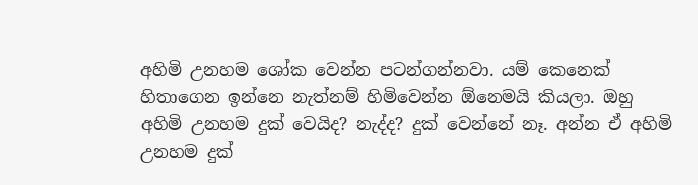අහිමි උනහම ශෝක වෙන්න පටන්ගන්නවා. යම් කෙනෙක් හිතාගෙන ඉන්නෙ නැත්නම් හිමිවෙන්න ඕනෙමයි කියලා. ඔහු අහිමි උනහම දුක් වෙයිද? නැද්ද? දුක් වෙන්නේ නෑ. අන්න ඒ අහිමි උනහම දුක්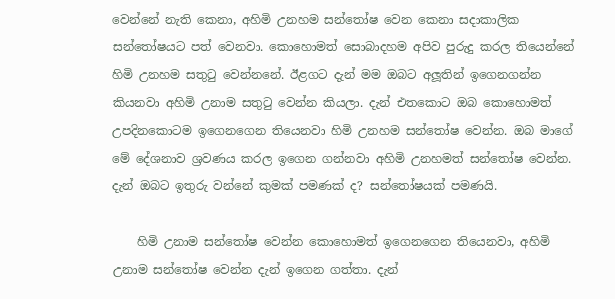වෙන්නේ නැති කෙනා, අහිමි උනහම සන්තෝෂ වෙන කෙනා සදාකාලික සන්තෝෂයට පත් වෙනවා. කොහොමත් සොබාදහම අපිව පුරුදු කරල තියෙන්නේ හිමි උනහම සතුටු වෙන්නනේ. ඊළගට දැන් මම ඔබට අලූතින් ඉගෙනගන්න කියනවා අහිමි උනාම සතුටු වෙන්න කියලා. දැන් එතකොට ඔබ කොහොමත් උපදිනකොටම ඉගෙනගෙන තියෙනවා හිමි උනහම සන්තෝෂ වෙන්න. ඔබ මාගේ මේ දේශනාව ශ්‍රවණය කරල ඉගෙන ගන්නවා අහිමි උනහමත් සන්තෝෂ වෙන්න. දැන් ඔබට ඉතුරු වන්නේ කුමක් පමණක් ද? සන්තෝෂයක් පමණයි.

    හිමි උනාම සන්තෝෂ වෙන්න කොහොමත් ඉගෙනගෙන තියෙනවා, අහිමි උනාම සන්තෝෂ වෙන්න දැන් ඉගෙන ගත්තා. දැන්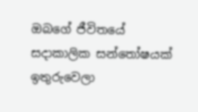ඔබගේ ජීවිතයේ සදාකාලික සන්තෝෂයක් ඉතුරුවෙලා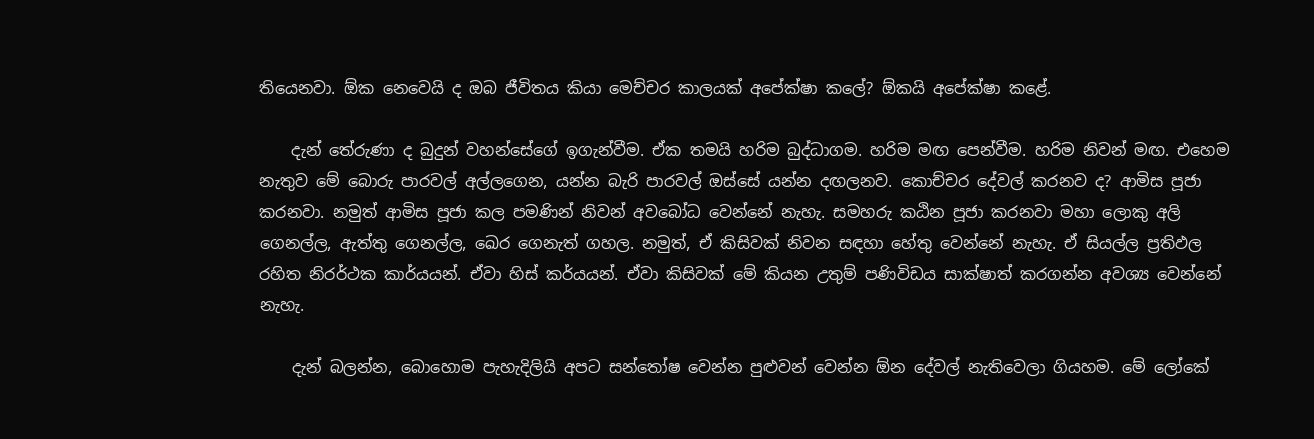තියෙනවා. ඕක නෙවෙයි ද ඔබ ජීවිතය කියා මෙච්චර කාලයක් අපේක්ෂා කලේ? ඕකයි අපේක්ෂා කළේ.

    දැන් තේරුණා ද බුදුන් වහන්සේගේ ඉගැන්වීම. ඒක තමයි හරිම බුද්ධාගම. හරිම මඟ පෙන්වීම. හරිම නිවන් මඟ. එහෙම නැතුව මේ බොරු පාරවල් අල්ලගෙන, යන්න බැරි පාරවල් ඔස්සේ යන්න දඟලනව. කොච්චර දේවල් කරනව ද? ආමිස පූජා කරනවා. නමුත් ආමිස පූජා කල පමණින් නිවන් අවබෝධ වෙන්නේ නැහැ. සමහරු කඨින පූජා කරනවා මහා ලොකු අලි ගෙනල්ල, ඇත්තු ගෙනල්ල, ඛෙර ගෙනැත් ගහල. නමුත්, ඒ කිසිවක් නිවන සඳහා හේතු වෙන්නේ නැහැ. ඒ සියල්ල ප්‍රතිඵල රහිත නිරර්ථක කාර්යයන්. ඒවා හිස් කර්යයන්. ඒවා කිසිවක් මේ කියන උතුම් පණිවිඩය සාක්ෂාත් කරගන්න අවශ්‍ය වෙන්නේ නැහැ.

    දැන් බලන්න, බොහොම පැහැදිලියි අපට සන්තෝෂ වෙන්න පුළුවන් වෙන්න ඕන දේවල් නැතිවෙලා ගියහම. මේ ලෝකේ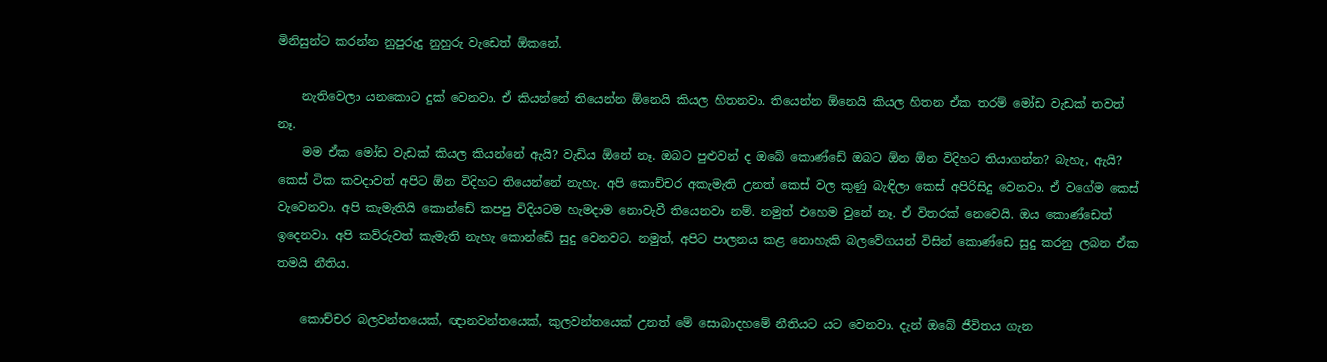මිනිසුන්ට කරන්න නුපුරුදු නුහුරු වැඩෙත් ඕකනේ.

    නැතිවෙලා යනකොට දුක් වෙනවා. ඒ කියන්නේ තියෙන්න ඕනෙයි කියල හිතනවා. තියෙන්න ඕනෙයි කියල හිතන ඒක තරම් මෝඩ වැඩක් තවත් නෑ.
    මම ඒක මෝඩ වැඩක් කියල කියන්නේ ඇයි? වැඩිය ඕනේ නෑ. ඔබට පුළුවන් ද ඔබේ කොණ්ඩේ ඔබට ඕන ඕන විදිහට තියාගන්න? බැහැ, ඇයි? කෙස් ටික කවදාවත් අපිට ඕන විදිහට තියෙන්නේ නැහැ. අපි කොච්චර අකැමැති උනත් කෙස් වල කුණු බැඳිලා කෙස් අපිරිසිදු වෙනවා. ඒ වගේම කෙස් වැවෙනවා. අපි කැමැතියි කොන්ඩේ කපපු විදියටම හැමදාම නොවැවී තියෙනවා නම්. නමුත් එහෙම වුනේ නෑ. ඒ විතරක් නෙවෙයි. ඔය කොණ්ඩෙත් ඉදෙනවා. අපි කව්රුවත් කැමැති නැහැ කොන්ඩේ සුදු වෙනවට. නමුත්, අපිට පාලනය කළ නොහැකි බලවේගයන් විසින් කොණ්ඩෙ සුදු කරනු ලබන ඒක තමයි නීතිය.

    කොච්චර බලවන්තයෙක්, ඥානවන්තයෙක්, කුලවන්තයෙක් උනත් මේ සොබාදහමේ නීතියට යට වෙනවා. දැන් ඔබේ ජීවිතය ගැන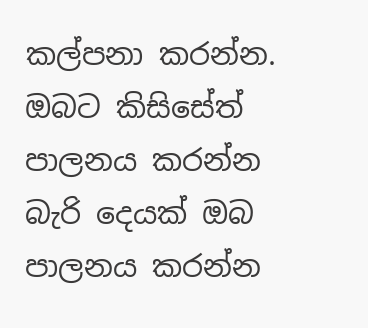කල්පනා කරන්න. ඔබට කිසිසේත් පාලනය කරන්න බැරි දෙයක් ඔබ පාලනය කරන්න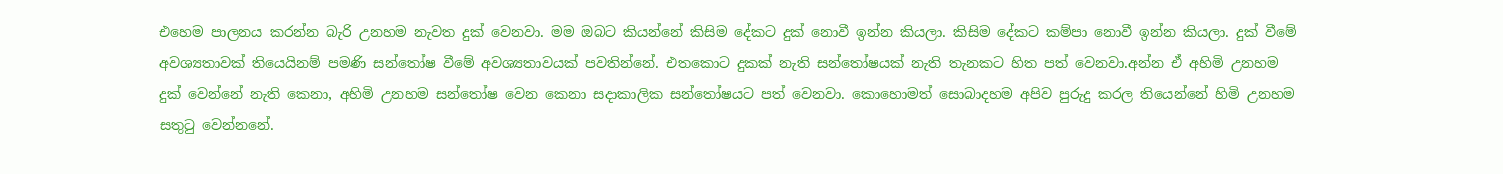එහෙම පාලනය කරන්න බැරි උනහම නැවත දුක් වෙනවා. මම ඔබට කියන්නේ කිසිම දේකට දුක් නොවී ඉන්න කියලා. කිසිම දේකට කම්පා නොවී ඉන්න කියලා. දුක් වීමේ අවශ්‍යතාවක් තියෙයිනම් පමණි සන්තෝෂ වීමේ අවශ්‍යතාවයක් පවතින්නේ. එතකොට දුකක් නැති සන්තෝෂයක් නැති තැනකට හිත පත් වෙනවා.අන්න ඒ අහිමි උනහම දුක් වෙන්නේ නැති කෙනා, අහිමි උනහම සන්තෝෂ වෙන කෙනා සදාකාලික සන්තෝෂයට පත් වෙනවා. කොහොමත් සොබාදහම අපිව පුරුදු කරල තියෙන්නේ හිමි උනහම සතුටු වෙන්නනේ.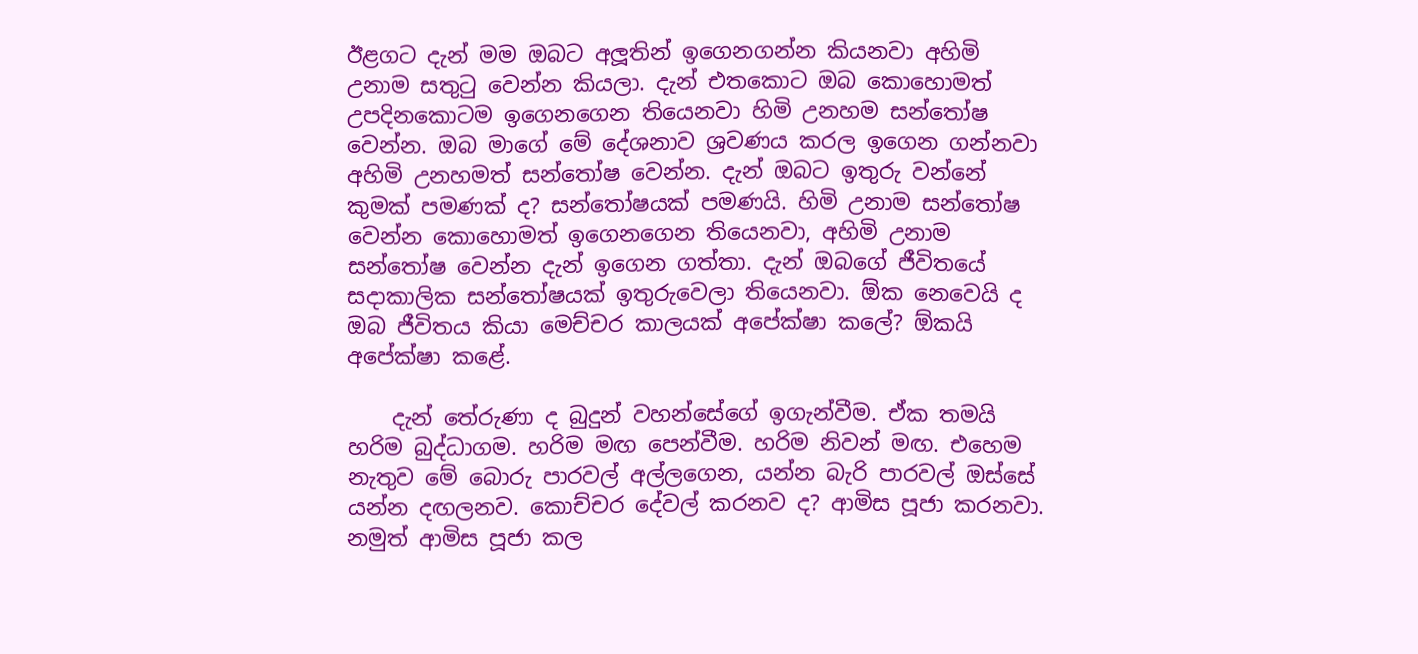ඊළගට දැන් මම ඔබට අලූතින් ඉගෙනගන්න කියනවා අහිමි උනාම සතුටු වෙන්න කියලා. දැන් එතකොට ඔබ කොහොමත් උපදිනකොටම ඉගෙනගෙන තියෙනවා හිමි උනහම සන්තෝෂ වෙන්න. ඔබ මාගේ මේ දේශනාව ශ්‍රවණය කරල ඉගෙන ගන්නවා අහිමි උනහමත් සන්තෝෂ වෙන්න. දැන් ඔබට ඉතුරු වන්නේ කුමක් පමණක් ද? සන්තෝෂයක් පමණයි. හිමි උනාම සන්තෝෂ වෙන්න කොහොමත් ඉගෙනගෙන තියෙනවා, අහිමි උනාම සන්තෝෂ වෙන්න දැන් ඉගෙන ගත්තා. දැන් ඔබගේ ජීවිතයේ සදාකාලික සන්තෝෂයක් ඉතුරුවෙලා තියෙනවා. ඕක නෙවෙයි ද ඔබ ජීවිතය කියා මෙච්චර කාලයක් අපේක්ෂා කලේ? ඕකයි අපේක්ෂා කළේ.

    දැන් තේරුණා ද බුදුන් වහන්සේගේ ඉගැන්වීම. ඒක තමයි හරිම බුද්ධාගම. හරිම මඟ පෙන්වීම. හරිම නිවන් මඟ. එහෙම නැතුව මේ බොරු පාරවල් අල්ලගෙන, යන්න බැරි පාරවල් ඔස්සේ යන්න දඟලනව. කොච්චර දේවල් කරනව ද? ආමිස පූජා කරනවා. නමුත් ආමිස පූජා කල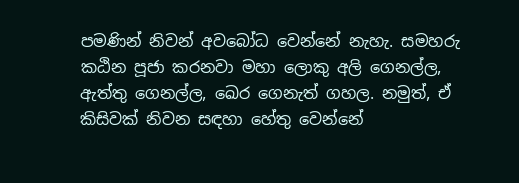පමණින් නිවන් අවබෝධ වෙන්නේ නැහැ. සමහරු කඨින පූජා කරනවා මහා ලොකු අලි ගෙනල්ල, ඇත්තු ගෙනල්ල, ඛෙර ගෙනැත් ගහල. නමුත්, ඒ කිසිවක් නිවන සඳහා හේතු වෙන්නේ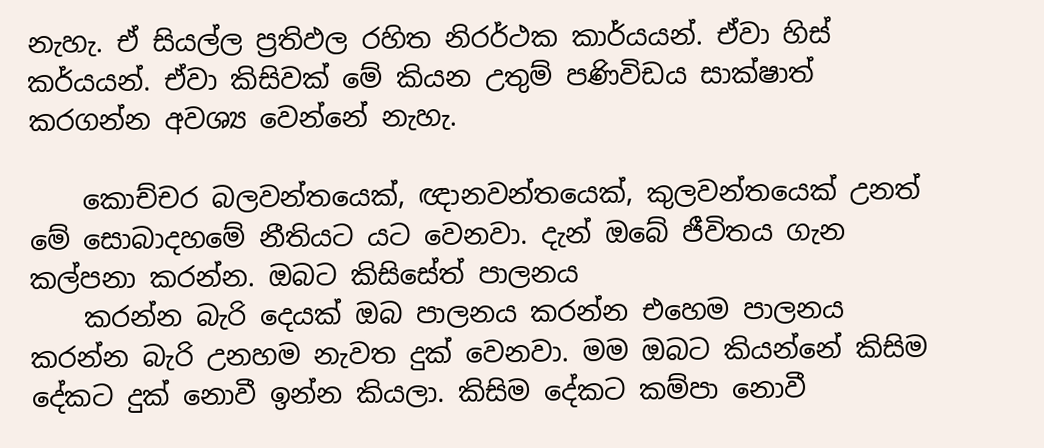නැහැ. ඒ සියල්ල ප්‍රතිඵල රහිත නිරර්ථක කාර්යයන්. ඒවා හිස් කර්යයන්. ඒවා කිසිවක් මේ කියන උතුම් පණිවිඩය සාක්ෂාත් කරගන්න අවශ්‍ය වෙන්නේ නැහැ.

    කොච්චර බලවන්තයෙක්, ඥානවන්තයෙක්, කුලවන්තයෙක් උනත් මේ සොබාදහමේ නීතියට යට වෙනවා. දැන් ඔබේ ජීවිතය ගැන කල්පනා කරන්න. ඔබට කිසිසේත් පාලනය
    කරන්න බැරි දෙයක් ඔබ පාලනය කරන්න එහෙම පාලනය කරන්න බැරි උනහම නැවත දුක් වෙනවා. මම ඔබට කියන්නේ කිසිම දේකට දුක් නොවී ඉන්න කියලා. කිසිම දේකට කම්පා නොවී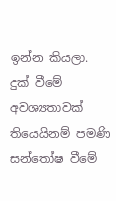ඉන්න කියලා. දුක් වීමේ අවශ්‍යතාවක් තියෙයිනම් පමණි සන්තෝෂ වීමේ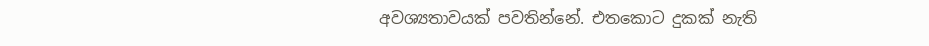අවශ්‍යතාවයක් පවතින්නේ. එතකොට දුකක් නැති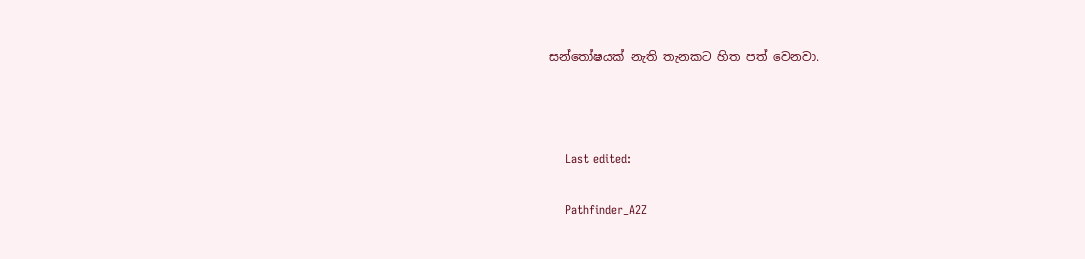සන්තෝෂයක් නැති තැනකට හිත පත් වෙනවා.



    Last edited:

    Pathfinder_A2Z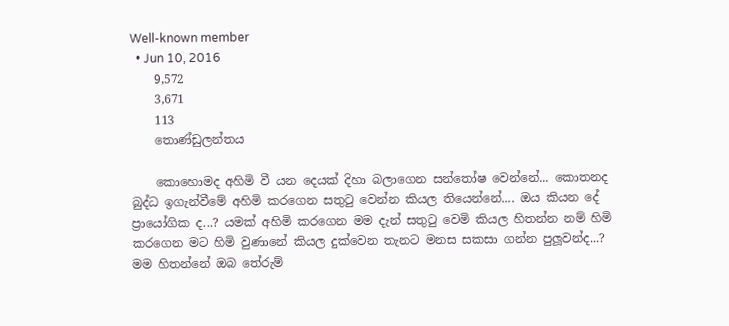Well-known member
  • Jun 10, 2016
    9,572
    3,671
    113
    තොණ්ඩුලන්තය

    කොහොමද අහිමි වී යන දෙයක් දිහා බලාගෙන සන්තෝෂ වෙන්නේ... කොතනද බුද්ධ ඉගැන්වීමේ අහිමි කරගෙන සතුටු වෙන්න කියල තියෙන්නේ.... ඔය කියන දේ ප්‍රායෝගික ද...? යමක් අහිමි කරගෙන මම දැන් සතුටු වෙමි කියල හිතන්න නම් හිමි කරගෙන මට හිමි වුණානේ කියල දුක්වෙන තැනට මනස සකසා ගන්න පුලූවන්ද...? මම හිතන්නේ ඔබ තේරුම්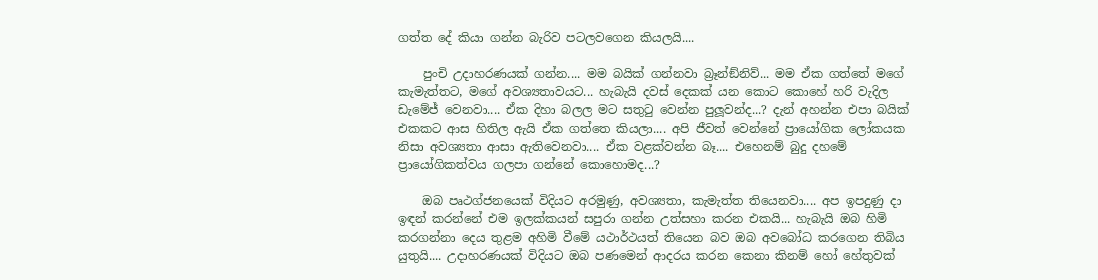ගත්ත දේ කියා ගන්න බැරිව පටලවගෙන කියලයි....

    පුංචි උදාහරණයක් ගන්න.... මම බයික් ගන්නවා බ්‍රෑන්ඞ්නිව්... මම ඒක ගත්තේ මගේ කැමැත්තට, මගේ අවශ්‍යතාවයට... හැබැයි දවස් දෙකක් යන කොට කොහේ හරි වැදිල ඩැමේජ් වෙනවා.... ඒක දිහා බලල මට සතුටු වෙන්න පුලූවන්ද...? දැන් අහන්න එපා බයික් එකකට ආස හිතිල ඇයි ඒක ගත්තෙ කියලා.... අපි ජීවත් වෙන්නේ ප්‍රායෝගික ලෝකයක නිසා අවශ්‍යතා ආසා ඇතිවෙනවා.... ඒක වළක්වන්න බෑ.... එහෙනම් බුදු දහමේ ප්‍රායෝගිකත්වය ගලපා ගන්නේ කොහොමද...?

    ඔබ පෘථග්ජනයෙක් විදියට අරමුණු, අවශ්‍යතා, කැමැත්ත තියෙනවා.... අප ඉපදුණු දා ඉඳන් කරන්නේ එම ඉලක්කයන් සපුරා ගන්න උත්සහා කරන එකයි... හැබැයි ඔබ හිමි කරගන්නා දෙය තුළම අහිමි වීමේ යථාර්ථයත් තියෙන බව ඔබ අවබෝධ කරගෙන තිබිය යුතුයි.... උදාහරණයක් විදියට ඔබ පණමෙන් ආදරය කරන කෙනා කිනම් හෝ හේතුවක්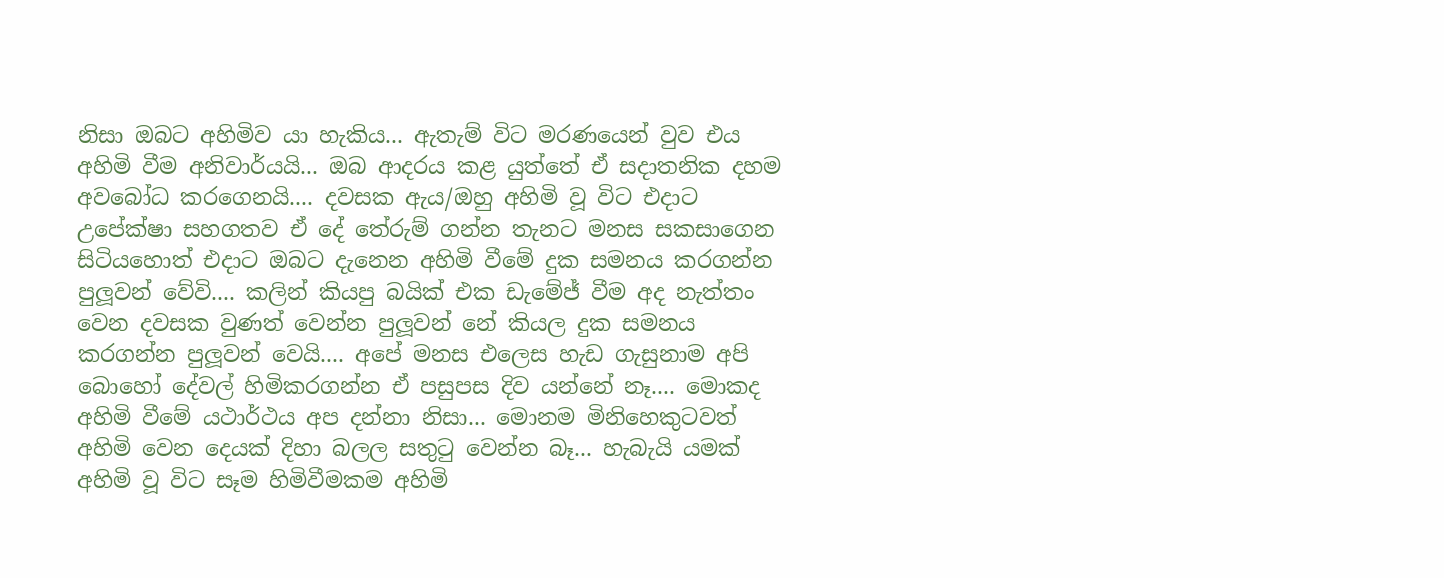නිසා ඔබට අහිමිව යා හැකිය... ඇතැම් විට මරණයෙන් වුව එය අහිමි වීම අනිවාර්යයි... ඔබ ආදරය කළ යුත්තේ ඒ සදාතනික දහම අවබෝධ කරගෙනයි.... දවසක ඇය/ඔහු අහිමි වූ විට එදාට උපේක්ෂා සහගතව ඒ දේ තේරුම් ගන්න තැනට මනස සකසාගෙන සිටියහොත් එදාට ඔබට දැනෙන අහිමි වීමේ දුක සමනය කරගන්න පුලූවන් වේවි.... කලින් කියපු බයික් එක ඩැමේජ් වීම අද නැත්තං වෙන දවසක වුණත් වෙන්න පුලූවන් නේ කියල දුක සමනය කරගන්න පුලූවන් වෙයි.... අපේ මනස එලෙස හැඩ ගැසුනාම අපි බොහෝ දේවල් හිමිකරගන්න ඒ පසුපස දිව යන්නේ නෑ.... මොකද අහිමි වීමේ යථාර්ථය අප දන්නා නිසා... මොනම මිනිහෙකුටවත් අහිමි වෙන දෙයක් දිහා බලල සතුටු වෙන්න බෑ... හැබැයි යමක් අහිමි වූ විට සෑම හිමිවීමකම අහිමි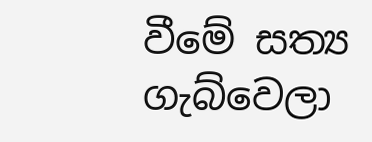වීමේ සත්‍ය ගැබ්වෙලා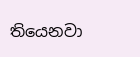තියෙනවා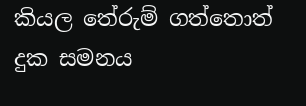කියල තේරුම් ගත්තොත් දුක සමනය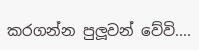කරගන්න පුලූවන් වේවි....